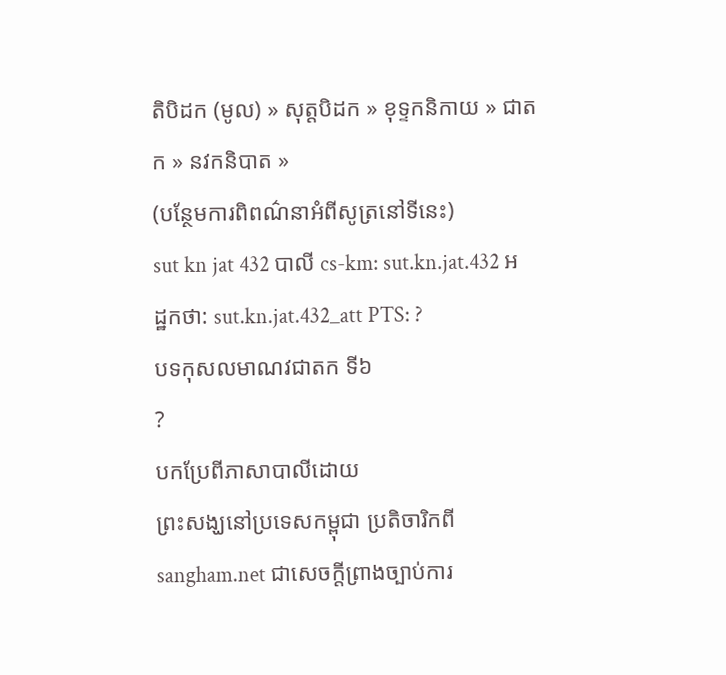តិបិដក (មូល) » សុត្តបិដក » ខុទ្ទកនិកាយ » ជាតក » នវកនិបាត »
(បន្ថែមការពិពណ៌នាអំពីសូត្រនៅទីនេះ)
sut kn jat 432 បាលី cs-km: sut.kn.jat.432 អដ្ឋកថា: sut.kn.jat.432_att PTS: ?
បទកុសលមាណវជាតក ទី៦
?
បកប្រែពីភាសាបាលីដោយ
ព្រះសង្ឃនៅប្រទេសកម្ពុជា ប្រតិចារិកពី sangham.net ជាសេចក្តីព្រាងច្បាប់ការ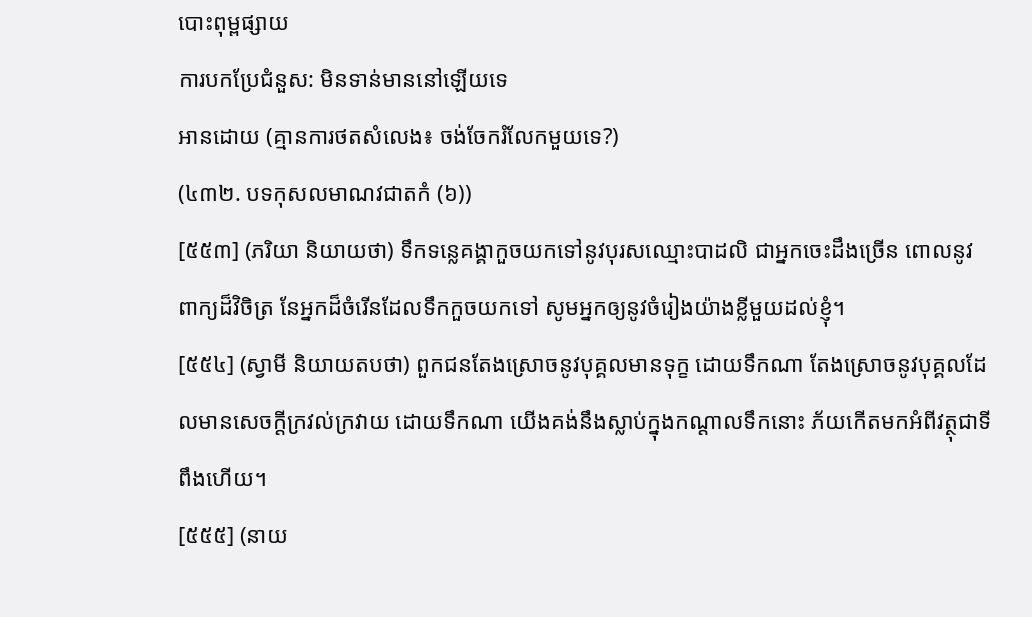បោះពុម្ពផ្សាយ
ការបកប្រែជំនួស: មិនទាន់មាននៅឡើយទេ
អានដោយ (គ្មានការថតសំលេង៖ ចង់ចែករំលែកមួយទេ?)
(៤៣២. បទកុសលមាណវជាតកំ (៦))
[៥៥៣] (ភរិយា និយាយថា) ទឹកទនេ្លគង្គាកួចយកទៅនូវបុរសឈ្មោះបាដលិ ជាអ្នកចេះដឹងច្រើន ពោលនូវពាក្យដ៏វិចិត្រ នែអ្នកដ៏ចំរើនដែលទឹកកួចយកទៅ សូមអ្នកឲ្យនូវចំរៀងយ៉ាងខ្លីមួយដល់ខ្ញុំ។
[៥៥៤] (ស្វាមី និយាយតបថា) ពួកជនតែងស្រោចនូវបុគ្គលមានទុក្ខ ដោយទឹកណា តែងស្រោចនូវបុគ្គលដែលមានសេចក្តីក្រវល់ក្រវាយ ដោយទឹកណា យើងគង់នឹងស្លាប់ក្នុងកណ្តាលទឹកនោះ ភ័យកើតមកអំពីវត្ថុជាទីពឹងហើយ។
[៥៥៥] (នាយ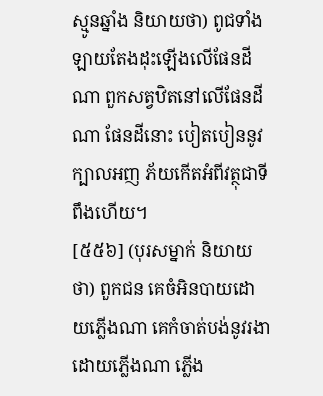ស្មូនឆ្នាំង និយាយថា) ពូជទាំងឡាយតែងដុះឡើងលើផែនដីណា ពួកសត្វឋិតនៅលើផែនដីណា ផែនដីនោះ បៀតបៀននូវក្បាលអញ ភ័យកើតអំពីវត្ថុជាទីពឹងហើយ។
[៥៥៦] (បុរសម្នាក់ និយាយថា) ពួកជន គេចំអិនបាយដោយភ្លើងណា គេកំចាត់បង់នូវរងាដោយភ្លើងណា ភ្លើង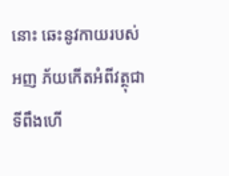នោះ ឆេះនូវកាយរបស់អញ ភ័យកើតអំពីវត្ថុជាទីពឹងហើ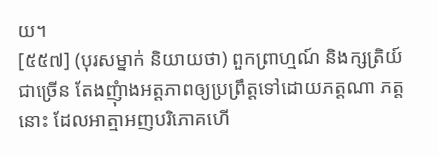យ។
[៥៥៧] (បុរសម្នាក់ និយាយថា) ពួកព្រាហ្មណ៍ និងក្សត្រិយ៍ជាច្រើន តែងញុំាងអត្តភាពឲ្យប្រព្រឹត្តទៅដោយភត្តណា ភត្តនោះ ដែលអាត្មាអញបរិភោគហើ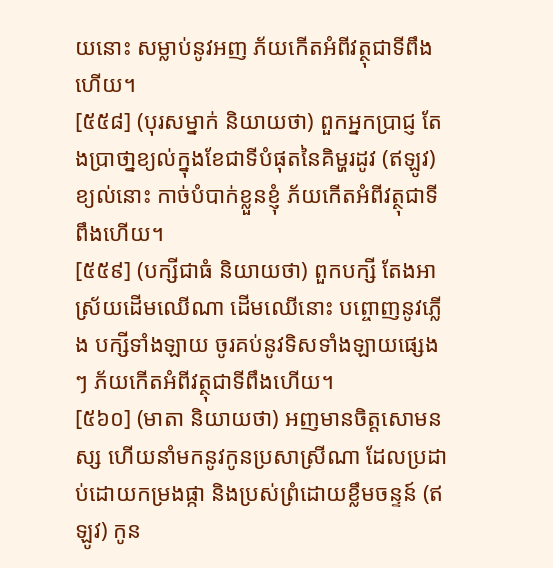យនោះ សម្លាប់នូវអញ ភ័យកើតអំពីវត្ថុជាទីពឹងហើយ។
[៥៥៨] (បុរសម្នាក់ និយាយថា) ពួកអ្នកប្រាជ្ញ តែងប្រាថា្នខ្យល់ក្នុងខែជាទីបំផុតនៃគិម្ហរដូវ (ឥឡូវ) ខ្យល់នោះ កាច់បំបាក់ខ្លួនខ្ញុំ ភ័យកើតអំពីវត្ថុជាទីពឹងហើយ។
[៥៥៩] (បក្សីជាធំ និយាយថា) ពួកបក្សី តែងអាស្រ័យដើមឈើណា ដើមឈើនោះ បព្ចោញនូវភ្លើង បក្សីទាំងឡាយ ចូរគប់នូវទិសទាំងឡាយផ្សេង ៗ ភ័យកើតអំពីវត្ថុជាទីពឹងហើយ។
[៥៦០] (មាតា និយាយថា) អញមានចិត្តសោមនស្ស ហើយនាំមកនូវកូនប្រសាស្រីណា ដែលប្រដាប់ដោយកម្រងផ្កា និងប្រស់ព្រំដោយខ្លឹមចន្ទន៍ (ឥឡូវ) កូន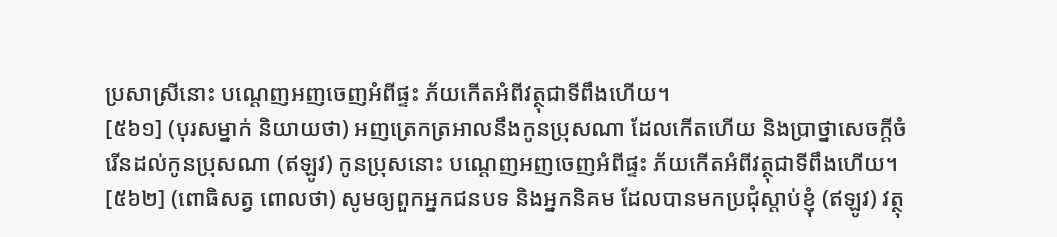ប្រសាស្រីនោះ បណ្តេញអញចេញអំពីផ្ទះ ភ័យកើតអំពីវត្ថុជាទីពឹងហើយ។
[៥៦១] (បុរសម្នាក់ និយាយថា) អញត្រេកត្រអាលនឹងកូនប្រុសណា ដែលកើតហើយ និងប្រាថ្នាសេចក្តីចំរើនដល់កូនប្រុសណា (ឥឡូវ) កូនប្រុសនោះ បណ្តេញអញចេញអំពីផ្ទះ ភ័យកើតអំពីវត្ថុជាទីពឹងហើយ។
[៥៦២] (ពោធិសត្វ ពោលថា) សូមឲ្យពួកអ្នកជនបទ និងអ្នកនិគម ដែលបានមកប្រជុំស្តាប់ខ្ញុំ (ឥឡូវ) វត្ថុ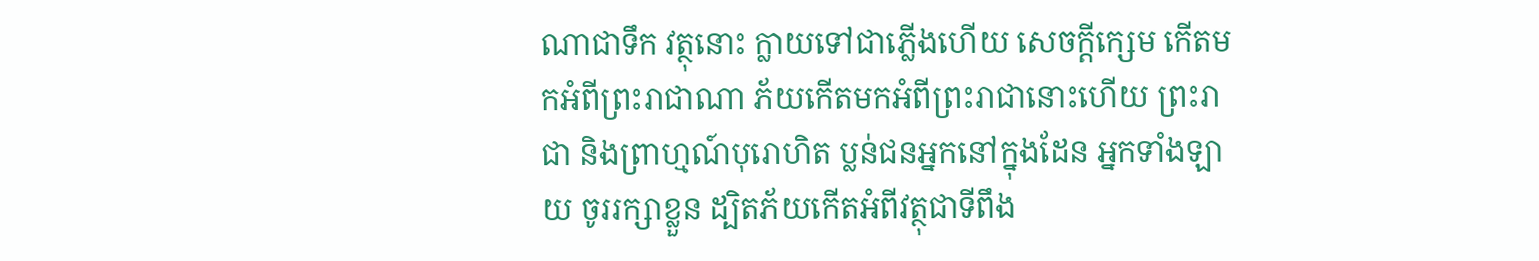ណាជាទឹក វត្ថុនោះ ក្លាយទៅជាភ្លើងហើយ សេចក្តីក្សេម កើតមកអំពីព្រះរាជាណា ភ័យកើតមកអំពីព្រះរាជានោះហើយ ព្រះរាជា និងព្រាហ្មណ៍បុរោហិត ប្លន់ជនអ្នកនៅក្នុងដែន អ្នកទាំងឡាយ ចូររក្សាខ្លួន ដ្បិតភ័យកើតអំពីវត្ថុជាទីពឹង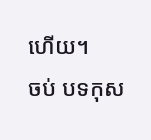ហើយ។
ចប់ បទកុស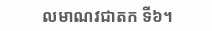លមាណវជាតក ទី៦។